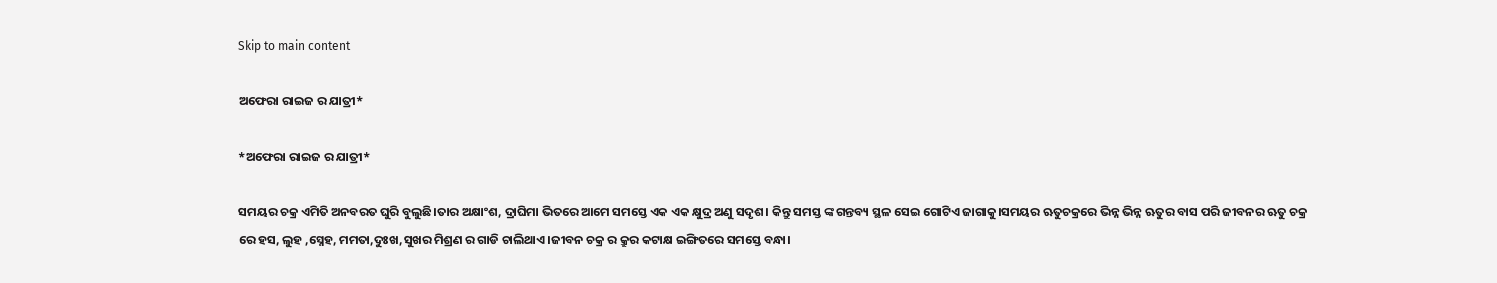Skip to main content

ଅଫେରା ରାଇଜ ର ଯାତ୍ରୀ*

*ଅଫେରା ରାଇଜ ର ଯାତ୍ରୀ*

ସମୟର ଚକ୍ର ଏମିତି ଅନବରତ ଘୁରି ବୁଲୁଛି।ତାର ଅକ୍ଷାଂଶ, ଦ୍ରାଘିମା ଭିତରେ ଆମେ ସମସ୍ତେ ଏକ ଏକ କ୍ଷୁଦ୍ର ଅଣୁ ସଦୃଶ। କିନ୍ତୁ ସମସ୍ତ ଙ୍କ ଗନ୍ତବ୍ୟ ସ୍ଥଳ ସେଇ ଗୋଟିଏ ଜାଗାକୁ।ସମୟର ଋତୁଚକ୍ରରେ ଭିନ୍ନ ଭିନ୍ନ ଋତୁର ବାସ ପରି ଜୀବନର ଋତୁ ଚକ୍ର ରେ ହସ, ଲୁହ ,ସ୍ନେହ, ମମତା,ଦୁଃଖ,ସୁଖର ମିଶ୍ରଣ ର ଗାଡି ଚାଲିଥାଏ।ଜୀବନ ଚକ୍ର ର କ୍ରୁର କଟାକ୍ଷ ଇଙ୍ଗିତରେ ସମସ୍ତେ ବନ୍ଧା।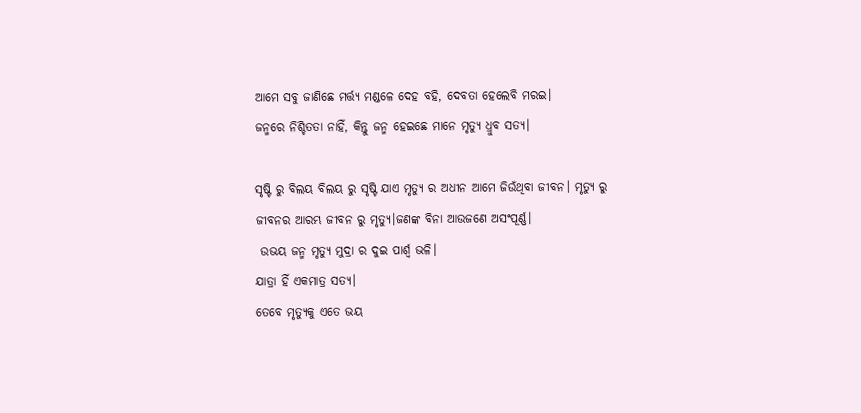ଆମେ ସବୁ ଜାଣିଛେ ମର୍ତ୍ତ୍ୟ ମଣ୍ଡଳେ ଦେହ ବହି, ଦେବତା ହେଲେବି ମରଇ।
ଜନ୍ମରେ ନିଶ୍ଚିତତା ନାହିଁ, କିନ୍ତୁ ଜନ୍ମ ହେଇଛେ ମାନେ ମୃତ୍ୟୁ ଧ୍ରୁବ ସତ୍ୟ।

ସୃଷ୍ଟି ରୁ ବିଲୟ ବିଲୟ ରୁ ସୃଷ୍ଟି ଯାଏ ମୃତ୍ୟୁ ର ଅଧୀନ ଆମେ ଜିଉଁଥିବା ଜୀବନ। ମୃତ୍ୟୁ ରୁ ଜୀବନର ଆରମ୍ଭ ଜୀବନ ରୁ ମୃତ୍ୟୁ।ଜଣଙ୍କ ବିନା ଆଉଜଣେ ଅସଂପୂର୍ଣ୍ଣ।
 ଉଭୟ ଜନ୍ମ ମୃତ୍ୟୁ ମୁଦ୍ରା ର ଦୁଇ ପାର୍ଶ୍ଵ ଭଳି।
ଯାତ୍ରା ହିଁ ଏକମାତ୍ର ସତ୍ୟ।
ତେବେ ମୃତ୍ୟୁକୁ ଏତେ ଭୟ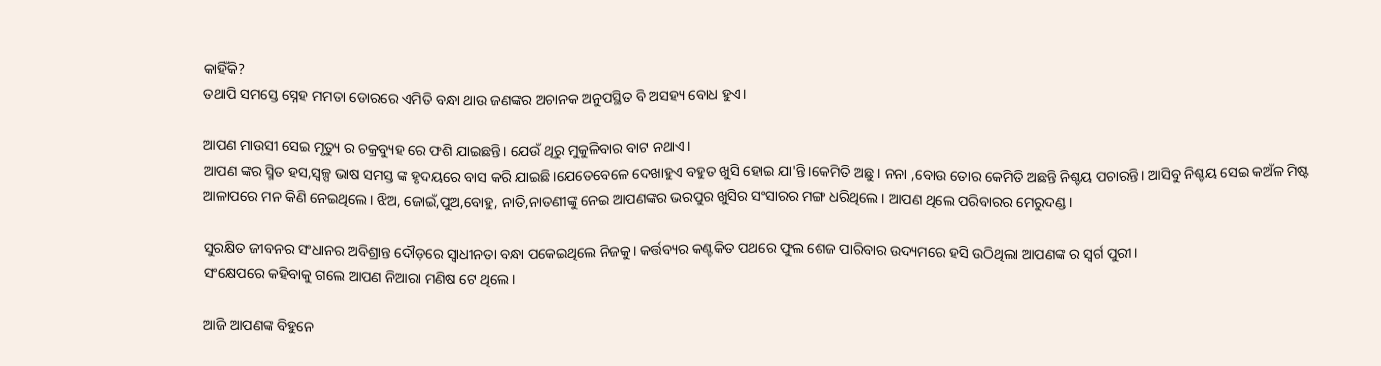କାହିଁକି?
ତଥାପି ସମସ୍ତେ ସ୍ନେହ ମମତା ଡୋରରେ ଏମିତି ବନ୍ଧା ଥାଉ ଜଣଙ୍କର ଅଚାନକ ଅନୁପସ୍ଥିତ ବି ଅସହ୍ୟ ବୋଧ ହୁଏ।

ଆପଣ ମାଉସୀ ସେଇ ମୃତ୍ୟୁ ର ଚକ୍ରବ୍ୟୁହ ରେ ଫଶି ଯାଇଛନ୍ତି। ଯେଉଁ ଥିରୁ ମୁକୁଳିବାର ବାଟ ନଥାଏ।
ଆପଣ ଙ୍କର ସ୍ମିତ ହସ,ସ୍ବଳ୍ପ ଭାଷ ସମସ୍ତ ଙ୍କ ହୃଦୟରେ ବାସ କରି ଯାଇଛି।ଯେତେବେଳେ ଦେଖାହୁଏ ବହୁତ ଖୁସି ହୋଇ ଯା'ନ୍ତି।କେମିତି ଅଛୁ । ନନା ,ବୋଉ ତୋର କେମିତି ଅଛନ୍ତି ନିଶ୍ଚୟ ପଚାରନ୍ତି। ଆସିବୁ ନିଶ୍ଚୟ ସେଇ କଅଁଳ ମିଷ୍ଟ ଆଳାପରେ ମନ କିଣି ନେଇଥିଲେ। ଝିଅ, ଜୋଇଁ,ପୁଅ,ବୋହୁ, ନାତି,ନାତଣୀଙ୍କୁ ନେଇ ଆପଣଙ୍କର ଭରପୁର ଖୁସିର ସଂସାରର ମଙ୍ଗ ଧରିଥିଲେ। ଆପଣ ଥିଲେ ପରିବାରର ମେରୁଦଣ୍ଡ।

ସୁରକ୍ଷିତ ଜୀବନର ସଂଧାନର ଅବିଶ୍ରାନ୍ତ ଦୌଡ଼ରେ ସ୍ବାଧୀନତା ବନ୍ଧା ପକେଇଥିଲେ ନିଜକୁ। କର୍ତ୍ତବ୍ୟର କଣ୍ଟକିତ ପଥରେ ଫୁଲ ଶେଜ ପାରିବାର ଉଦ୍ୟମରେ ହସି ଉଠିଥିଲା ଆପଣଙ୍କ ର ସ୍ବର୍ଗ ପୁରୀ।
ସଂକ୍ଷେପରେ କହିବାକୁ ଗଲେ ଆପଣ ନିଆରା ମଣିଷ ଟେ ଥିଲେ।

ଆଜି ଆପଣଙ୍କ ବିହୁନେ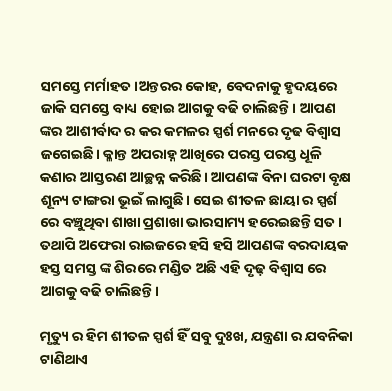ସମସ୍ତେ ମର୍ମାହତ।ଅନ୍ତରର କୋହ, ବେଦନାକୁ ହୃଦୟରେ ଜାକି ସମସ୍ତେ ବାଧ୍ୟ ହୋଇ ଆଗକୁ ବଢି ଚାଲିଛନ୍ତି। ଆପଣ ଙ୍କର ଆଶୀର୍ବାଦ ର କର କମଳର ସ୍ପର୍ଶ ମନରେ ଦୃଢ ବିଶ୍ବାସ ଜଗେଇଛି। କ୍ଳାନ୍ତ ଅପରାହ୍ନ ଆଖିରେ ପରସ୍ତ ପରସ୍ତ ଧୂଳି କଣାର ଆସ୍ତରଣ ଆଚ୍ଛନ୍ନ କରିଛି। ଆପଣଙ୍କ ବିନା ଘରଟା ବୃକ୍ଷ ଶୂନ୍ୟ ଟାଙ୍ଗରା ଭୂଇଁ ଲାଗୁଛି। ସେଇ ଶୀତଳ ଛାୟା ର ସ୍ପର୍ଶ ରେ ବଞ୍ଚୁଥିବା ଶାଖା ପ୍ରଶାଖା ଭାରସାମ୍ୟ ହରେଇଛନ୍ତି ସତ । ତଥାପି ଅଫେରା ରାଇଜରେ ହସି ହସି ଆପଣଙ୍କ ବରଦାୟକ ହସ୍ତ ସମସ୍ତ ଙ୍କ ଶିରରେ ମଣ୍ଡିତ ଅଛି ଏହି ଦୃଢ଼ ବିଶ୍ୱାସ ରେ ଆଗକୁ ବଢି ଚାଲିଛନ୍ତି।

ମୃତ୍ୟୁ ର ହିମ ଶୀତଳ ସ୍ପର୍ଶ ହିଁ ସବୁ ଦୁଃଖ, ଯନ୍ତ୍ରଣା ର ଯବନିକା ଟାଣିଥାଏ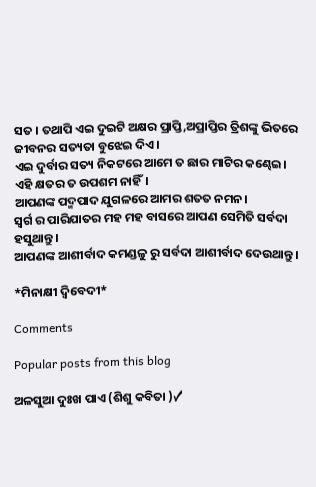ସତ । ତଥାପି ଏଇ ଦୁଇଟି ଅକ୍ଷର ପ୍ରାପ୍ତି,ଅପ୍ରାପ୍ତିର ତ୍ରିଶଙ୍କୁ ଭିତରେ ଜୀବନର ସତ୍ୟତା ବୁଝେଇ ଦିଏ।
ଏଇ ଦୁର୍ବାର ସତ୍ୟ ନିକଟରେ ଆମେ ତ ଛାର ମାଟିର କଣ୍ଢେଇ।
ଏହି କ୍ଷତର ତ ଉପଶମ ନାହିଁ।
ଆପଣଙ୍କ ପଦ୍ମପାଦ ଯୁଗଳରେ ଆମର ଶତତ ନମନ।
ସ୍ବର୍ଗ ର ପାରିଯାତର ମହ ମହ ବାସରେ ଆପଣ ସେମିତି ସର୍ବଦା ହସୁଥାନ୍ତୁ।
ଆପଣଙ୍କ ଆଶୀର୍ବାଦ କମଣ୍ଡଳୁ ରୁ ସର୍ବଦା ଆଶୀର୍ବାଦ ଦେଉଥାନ୍ତୁ।

*ମିନାକ୍ଷୀ ଦ୍ବିବେଦୀ*

Comments

Popular posts from this blog

ଅଳସୁଆ ଦୁଃଖ ପାଏ (ଶିଶୁ କବିତା )✓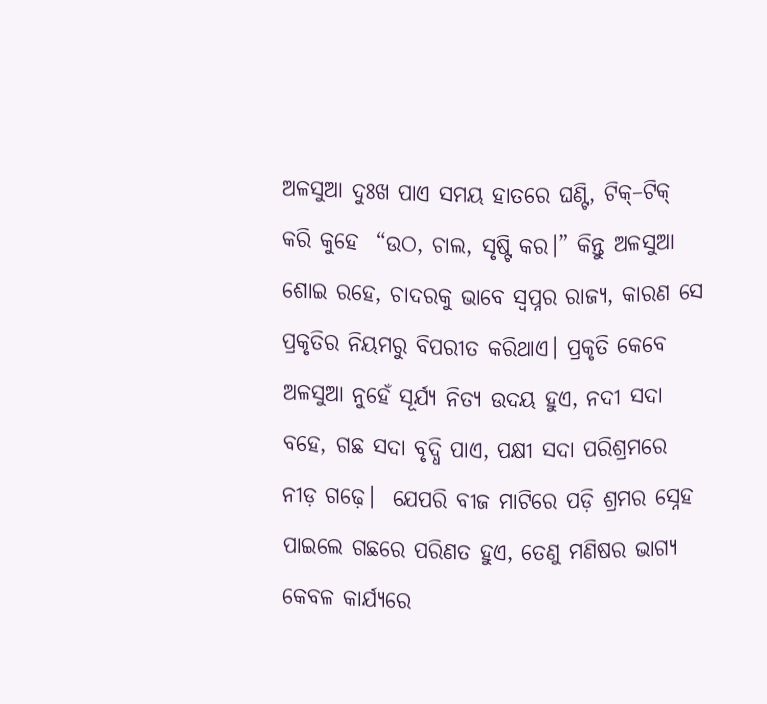ଅଳସୁଆ ଦୁଃଖ ପାଏ ସମୟ ହାତରେ ଘଣ୍ଟି, ଟିକ୍–ଟିକ୍ କରି କୁହେ  “ଉଠ, ଚାଲ, ସୃଷ୍ଟି କର।” କିନ୍ତୁ ଅଳସୁଆ ଶୋଇ ରହେ, ଚାଦରକୁ ଭାବେ ସ୍ଵପ୍ନର ରାଜ୍ୟ, କାରଣ ସେ ପ୍ରକୃତିର ନିୟମରୁ ବିପରୀତ କରିଥାଏ। ପ୍ରକୃତି କେବେ ଅଳସୁଆ ନୁହେଁ ସୂର୍ଯ୍ୟ ନିତ୍ୟ ଉଦୟ ହୁଏ, ନଦୀ ସଦା ବହେ, ଗଛ ସଦା ବୃଦ୍ଧି ପାଏ, ପକ୍ଷୀ ସଦା ପରିଶ୍ରମରେ ନୀଡ଼ ଗଢ଼େ।  ଯେପରି ବୀଜ ମାଟିରେ ପଡ଼ି ଶ୍ରମର ସ୍ନେହ ପାଇଲେ ଗଛରେ ପରିଣତ ହୁଏ, ତେଣୁ ମଣିଷର ଭାଗ୍ୟ କେବଳ କାର୍ଯ୍ୟରେ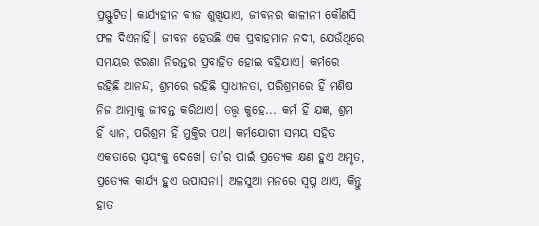ପ୍ରସ୍ଫୁଟିତ। କାର୍ଯ୍ୟହୀନ ବୀଜ ଶୁଖିଯାଏ, ଜୀବନର କାଳୀନୀ କୌଣସି ଫଳ ଦିଏନାହିଁ। ଜୀବନ ହେଉଛି ଏକ ପ୍ରବାହମାନ ନଦୀ, ଯେଉଁଥିରେ ସମୟର ଝରଣା ନିରନ୍ତର ପ୍ରବାହିତ ହୋଇ ବହିଯାଏ। କର୍ମରେ ରହିଛି ଆନନ୍ଦ, ଶ୍ରମରେ ରହିଛି ସ୍ୱାଧୀନତା, ପରିଶ୍ରମରେ ହିଁ ମଣିଷ ନିଜ ଆତ୍ମାକୁ ଜୀବନ୍ତ କରିଥାଏ। ତତ୍ତ୍ୱ କୁହେ... କର୍ମ ହିଁ ଯଜ୍ଞ, ଶ୍ରମ ହିଁ ଧ୍ୟାନ, ପରିଶ୍ରମ ହିଁ ମୁକ୍ତିର ପଥ। କର୍ମଯୋଗୀ ସମୟ ସହିତ  ଏକତାରେ ସ୍ଵୟଂକୁ ଦେଖେ। ତା’ର ପାଇଁ ପ୍ରତ୍ୟେକ କ୍ଷଣ ହୁଏ ଅମୃତ, ପ୍ରତ୍ୟେକ କାର୍ଯ୍ୟ ହୁଏ ଉପାସନା। ଅଳସୁଆ ମନରେ ସ୍ୱପ୍ନ ଥାଏ, କିନ୍ତୁ ହାତ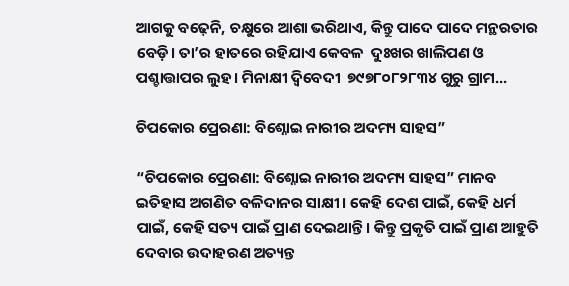ଆଗକୁ ବଢ଼େନି, ଚକ୍ଷୁରେ ଆଶା ଭରିଥାଏ, କିନ୍ତୁ ପାଦେ ପାଦେ ମନ୍ଥରତାର ବେଡ଼ି। ତା’ର ହାତରେ ରହିଯାଏ କେବଳ  ଦୁଃଖର ଖାଲିପଣ ଓ ପଶ୍ଚାତ୍ତାପର ଲୁହ। ମିନାକ୍ଷୀ ଦ୍ବିବେଦୀ  ୭୯୭୮୦୮୨୮୩୪ ଗୁରୁ ଗ୍ରାମ...

ଚିପକୋର ପ୍ରେରଣା: ବିଶ୍ନୋଇ ନାରୀର ଅଦମ୍ୟ ସାହସ”

“ଚିପକୋର ପ୍ରେରଣା: ବିଶ୍ନୋଇ ନାରୀର ଅଦମ୍ୟ ସାହସ” ମାନବ ଇତିହାସ ଅଗଣିତ ବଳିଦାନର ସାକ୍ଷୀ। କେହି ଦେଶ ପାଇଁ, କେହି ଧର୍ମ ପାଇଁ, କେହି ସତ୍ୟ ପାଇଁ ପ୍ରାଣ ଦେଇଥାନ୍ତି। କିନ୍ତୁ ପ୍ରକୃତି ପାଇଁ ପ୍ରାଣ ଆହୁତି ଦେବାର ଉଦାହରଣ ଅତ୍ୟନ୍ତ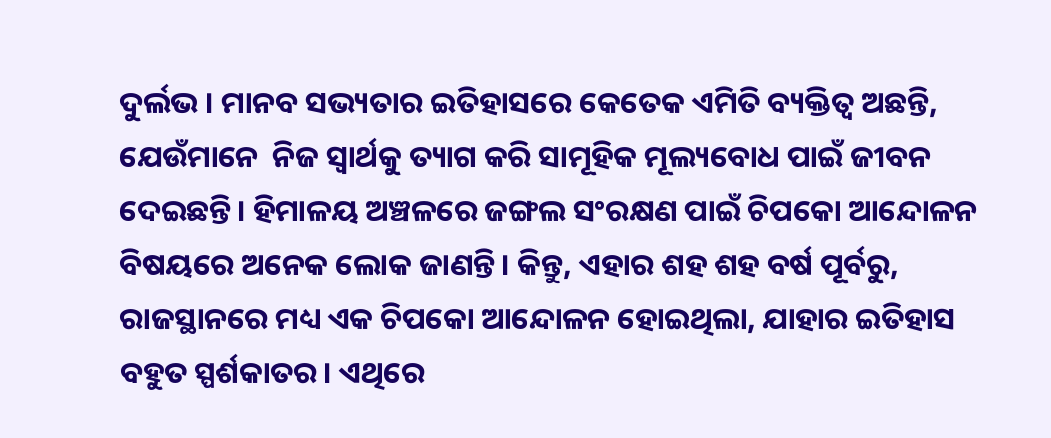ଦୁର୍ଲଭ । ମାନବ ସଭ୍ୟତାର ଇତିହାସରେ କେତେକ ଏମିତି ବ୍ୟକ୍ତିତ୍ୱ ଅଛନ୍ତି, ଯେଉଁମାନେ  ନିଜ ସ୍ଵାର୍ଥକୁ ତ୍ୟାଗ କରି ସାମୂହିକ ମୂଲ୍ୟବୋଧ ପାଇଁ ଜୀବନ ଦେଇଛନ୍ତି। ହିମାଳୟ ଅଞ୍ଚଳରେ ଜଙ୍ଗଲ ସଂରକ୍ଷଣ ପାଇଁ ଚିପକୋ ଆନ୍ଦୋଳନ ବିଷୟରେ ଅନେକ ଲୋକ ଜାଣନ୍ତି। କିନ୍ତୁ, ଏହାର ଶହ ଶହ ବର୍ଷ ପୂର୍ବରୁ, ରାଜସ୍ଥାନରେ ମଧ୍ୟ ଏକ ଚିପକୋ ଆନ୍ଦୋଳନ ହୋଇଥିଲା, ଯାହାର ଇତିହାସ ବହୁତ ସ୍ପର୍ଶକାତର। ଏଥିରେ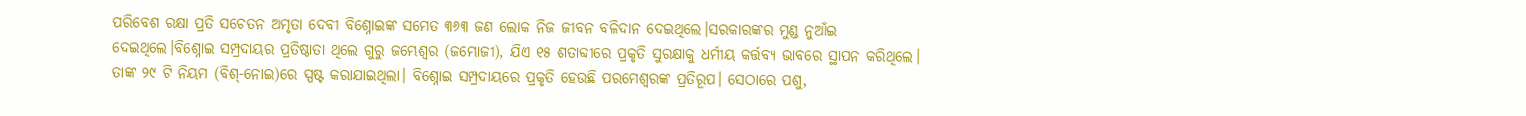ପରିବେଶ ରକ୍ଷା ପ୍ରତି ସଚେତନ ଅମୃତା ଦେବୀ ବିଶ୍ନୋଇଙ୍କ ସମେତ ୩୬୩ ଜଣ ଲୋକ ନିଜ ଜୀବନ ବଳିଦାନ ଦେଇଥିଲେ।ସରକାରଙ୍କର ମୁଣ୍ଡ ନୁଆଁଇ ଦେଇଥିଲେ।ବିଶ୍ନୋଇ ସମ୍ପ୍ରଦାୟର ପ୍ରତିଷ୍ଠାତା ଥିଲେ ଗୁରୁ ଜମ୍ଭେଶ୍ୱର (ଜମ୍ଭୋଜୀ), ଯିଏ ୧୫ ଶତାବ୍ଦୀରେ ପ୍ରକୃତି ସୁରକ୍ଷାକୁ ଧର୍ମୀୟ କର୍ତ୍ତବ୍ୟ ଭାବରେ ସ୍ଥାପନ କରିଥିଲେ। ତାଙ୍କ ୨୯ ଟି ନିୟମ (ବିଶ୍-ନୋଇ)ରେ ସ୍ପଷ୍ଟ କରାଯାଇଥିଲା। ବିଶ୍ନୋଇ ସମ୍ପ୍ରଦାୟରେ ପ୍ରକୃତି ହେଉଛି ପରମେଶ୍ୱରଙ୍କ ପ୍ରତିରୂପ। ସେଠାରେ ପଶୁ,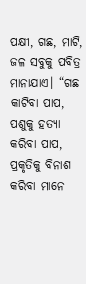ପକ୍ଷୀ, ଗଛ, ମାଟି, ଜଳ ସବୁକୁ ପବିତ୍ର ମାନାଯାଏ। “ଗଛ କାଟିବା ପାପ, ପଶୁକୁ ହତ୍ୟା କରିବା ପାପ, ପ୍ରକୃତିକୁ ବିନାଶ କରିବା ମାନେ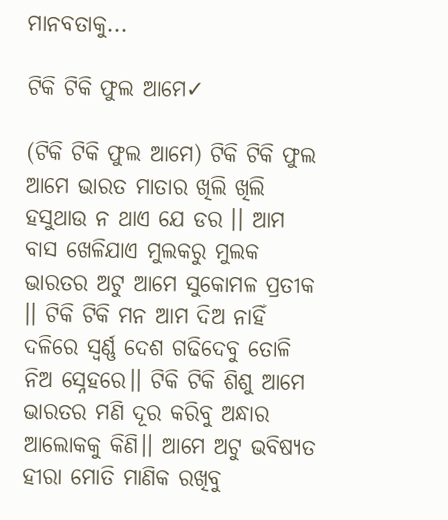ମାନବତାକୁ...

ଟିକି ଟିକି ଫୁଲ ଆମେ✓

(ଟିକି ଟିକି ଫୁଲ ଆମେ) ଟିକି ଟିକି ଫୁଲ ଆମେ ଭାରତ ମାତାର ଖିଲି ଖିଲି ହସୁଥାଉ ନ ଥାଏ ଯେ ଡର ।। ଆମ ବାସ ଖେଳିଯାଏ ମୁଲକରୁ ମୁଲକ ଭାରତର ଅଟୁ ଆମେ ସୁକୋମଳ ପ୍ରତୀକ ।। ଟିକି ଟିକି ମନ ଆମ ଦିଅ ନାହିଁ ଦଳିରେ ସ୍ବର୍ଣ୍ଣ ଦେଶ ଗଢିଦେବୁ ତୋଳି ନିଅ ସ୍ନେହରେ।। ଟିକି ଟିକି ଶିଶୁ ଆମେ ଭାରତର ମଣି ଦୂର କରିବୁ ଅନ୍ଧାର ଆଲୋକକୁ କିଣି।। ଆମେ ଅଟୁ ଭବିଷ୍ୟତ ହୀରା ମୋତି ମାଣିକ ରଖିବୁ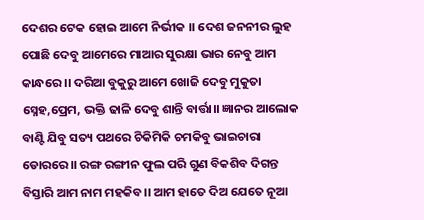ଦେଶର ଟେକ ହୋଇ ଆମେ ନିର୍ଭୀକ ।। ଦେଶ ଜନନୀର ଲୁହ ପୋଛି ଦେବୁ ଆମେରେ ମାଆର ସୁରକ୍ଷା ଭାର ନେବୁ ଆମ କାନ୍ଧରେ ।। ଦରିଆ ବୁକୁରୁ ଆମେ ଖୋଜି ଦେବୁ ମୁକୁତା ସ୍ନେହ,ପ୍ରେମ, ଭକ୍ତି ଢାଳି ଦେବୁ ଶାନ୍ତି ବାର୍ତ୍ତା।। ଜ୍ଞାନର ଆଲୋକ ବାଣ୍ଟି ଯିବୁ ସତ୍ୟ ପଥରେ ଚିକିମିକି ଚମକିବୁ ଭାଇଚାରା ଡୋରରେ।। ରଙ୍ଗ ରଙ୍ଗୀନ ଫୁଲ ପରି ଗୁଣ ବିକଶିବ ଦିଗନ୍ତ ବିସ୍ତାରି ଆମ ନାମ ମହକିବ।। ଆମ ହାତେ ଦିଅ ଯେତେ ନୂଆ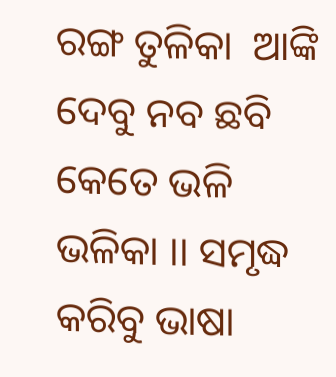ରଙ୍ଗ ତୁଳିକା  ଆଙ୍କି ଦେବୁ ନବ ଛବି କେତେ ଭଳି ଭଳିକା ।। ସମୃଦ୍ଧ କରିବୁ ଭାଷା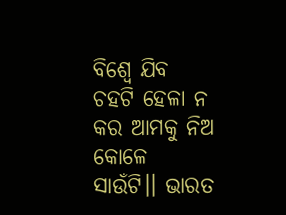ବିଶ୍ୱେ ଯିବ ଚହଟି ହେଳା ନ କର ଆମକୁ ନିଅ କୋଳେ ସାଉଁଟି।। ଭାରତ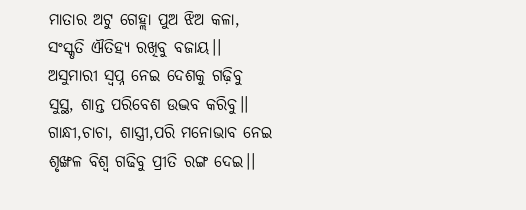ମାତାର ଅଟୁ ଗେହ୍ଲା ପୁଅ ଝିଅ କଳା, ସଂସ୍କୃତି ଐତିହ୍ୟ ରଖିବୁ ବଜାୟ।। ଅସୁମାରୀ ସ୍ବପ୍ନ ନେଇ ଦେଶକୁ ଗଢ଼ିବୁ ସୁସ୍ଥ, ଶାନ୍ତ ପରିବେଶ ଉଦ୍ଭବ କରିବୁ।। ଗାନ୍ଧୀ,ଚାଚା, ଶାସ୍ତ୍ରୀ,ପରି ମନୋଭାବ ନେଇ ଶୃଙ୍ଖଳ ବିଶ୍ବ ଗଢିବୁ ପ୍ରୀତି ରଙ୍ଗ ଦେଇ।।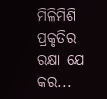ମିଳିମିଶି ପ୍ରକୃତିର ରକ୍ଷା ଯେ କର...